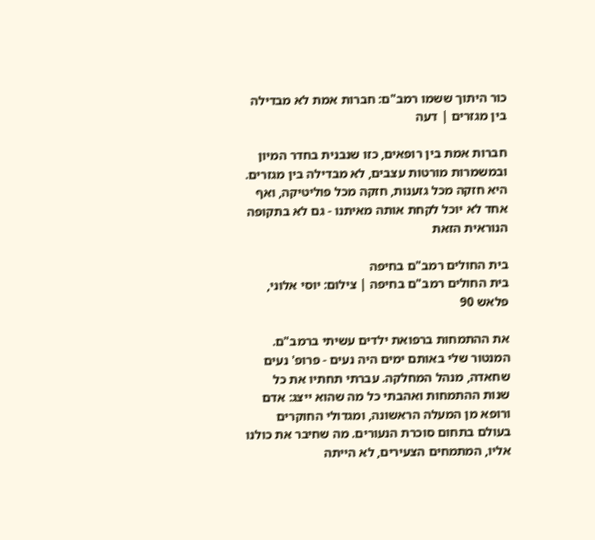כור היתוך ששמו רמב"ם: חברות אמת לא מבדילה בין מגזרים | דעה

חברות אמת בין רופאים, כזו שנבנית בחדר המיון ובמשמרות מורטות עצבים, לא מבדילה בין מגזרים. היא חזקה מכל גזענות, חזקה מכל פוליטיקה, ואף אחד לא יוכל לקחת אותה מאיתנו - גם לא בתקופה הנוראית הזאת

בית החולים רמב"ם בחיפה
בית החולים רמב"ם בחיפה | צילום: יוסי אלוני, פלאש 90

את ההתמחות ברפואת ילדים עשיתי ברמב"ם. המנטור שלי באותם ימים היה נעים - פרופ' נעים שחאדה, מנהל המחלקה. עברתי תחתיו את כל שנות ההתמחות ואהבתי כל מה שהוא ייצג: אדם ורופא מן המעלה הראשונה, ומגדולי החוקרים בעולם בתחום סוכרת הנעורים. מה שחיבר את כולנו אליו, המתמחים הצעירים, לא הייתה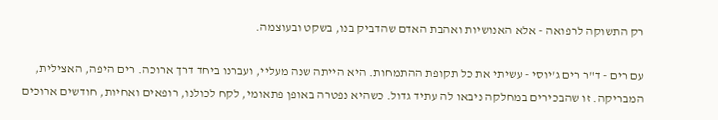רק התשוקה לרפואה - אלא האנושיות ואהבת האדם שהדביק בנו, בשקט ובעוצמה.

עם רים - ד"ר רים ג'יוסי - עשיתי את כל תקופת ההתמחות. היא הייתה שנה מעליי, ועברנו ביחד דרך ארוכה. רים היפה, האצילית, המבריקה. זו שהבכירים במחלקה ניבאו לה עתיד גדול. כשהיא נפטרה באופן פתאומי, לקח לכולנו, רופאים ואחיות, חודשים ארוכים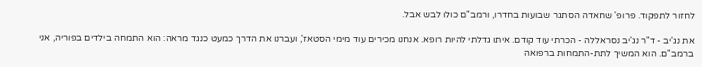לחזור לתפקוד. פרופ' שחאדה הסתגר שבועות בחדרו, ורמב"ם כולו לבש אבל.

את נג'יב - ד"ר נג'יב נסראללה - הכרתי עוד קודם. איתו גדלתי להיות רופא. אנחנו מכירים עוד מימי הסטאז', ועברנו את הדרך כמעט כנגד מראה: הוא התמחה בילדים בפוריה, אני ברמב"ם. הוא המשיך לתת-התמחות ברפואה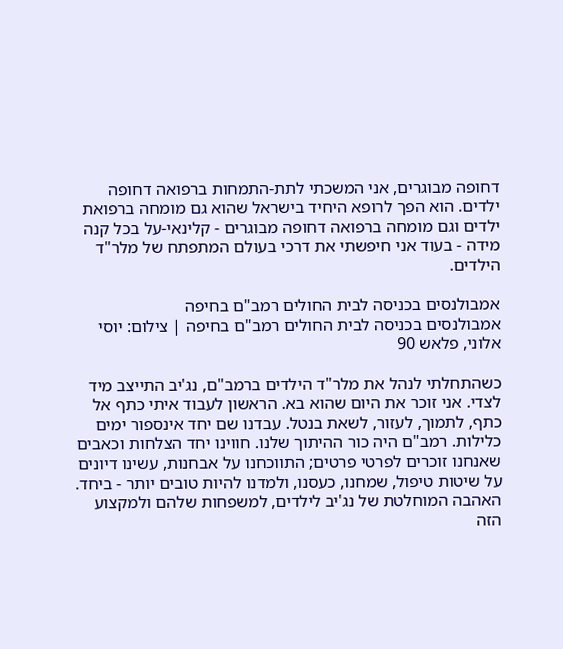דחופה מבוגרים, אני המשכתי לתת-התמחות ברפואה דחופה ילדים. הוא הפך לרופא היחיד בישראל שהוא גם מומחה ברפואת ילדים וגם מומחה ברפואה דחופה מבוגרים - קלינאי-על בכל קנה מידה - בעוד אני חיפשתי את דרכי בעולם המתפתח של מלר"ד הילדים.

אמבולנסים בכניסה לבית החולים רמב"ם בחיפה
אמבולנסים בכניסה לבית החולים רמב"ם בחיפה | צילום: יוסי אלוני, פלאש 90

כשהתחלתי לנהל את מלר"ד הילדים ברמב"ם, נג'יב התייצב מיד לצדי. אני זוכר את היום שהוא בא. הראשון לעבוד איתי כתף אל כתף, לתמוך, לעזור, לשאת בנטל. עבדנו שם יחד אינספור ימים כלילות. רמב"ם היה כור ההיתוך שלנו. חווינו יחד הצלחות וכאבים שאנחנו זוכרים לפרטי פרטים; התווכחנו על אבחנות, עשינו דיונים על שיטות טיפול, שמחנו, כעסנו, ולמדנו להיות טובים יותר - ביחד. האהבה המוחלטת של נג'יב לילדים, למשפחות שלהם ולמקצוע הזה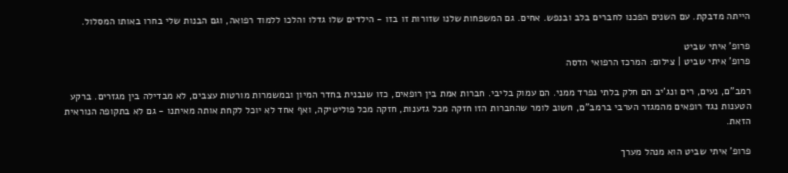הייתה מדבקת. עם השנים הפכנו לחברים בלב ובנפש. אחים. גם המשפחות שלנו שזורות זו בזו - הילדים שלו גדלו והלכו ללמוד רפואה, וגם הבנות שלי בחרו באותו המסלול.

פרופ' איתי שביט
פרופ' איתי שביט | צילום: המרכז הרפואי הדסה

רמב"ם, נעים, רים ונג'יב הם חלק בלתי נפרד ממני. הם עמוק בליבי. חברות אמת בין רופאים, כזו שנבנית בחדר המיון ובמשמרות מורטות עצבים, לא מבדילה בין מגזרים. ברקע הטענות נגד רופאים מהמגזר הערבי ברמב"ם, חשוב לומר שהחברות הזו חזקה מכל גזענות, חזקה מכל פוליטיקה, ואף אחד לא יוכל לקחת אותה מאיתנו - גם לא בתקופה הנוראית הזאת.

פרופ' איתי שביט הוא מנהל מערך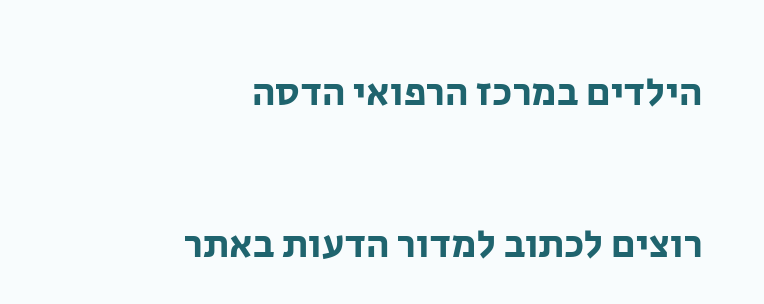הילדים במרכז הרפואי הדסה

רוצים לכתוב למדור הדעות באתר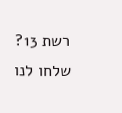רשת 13? שלחו לנו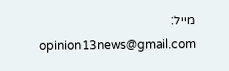מייל: opinion13news@gmail.com